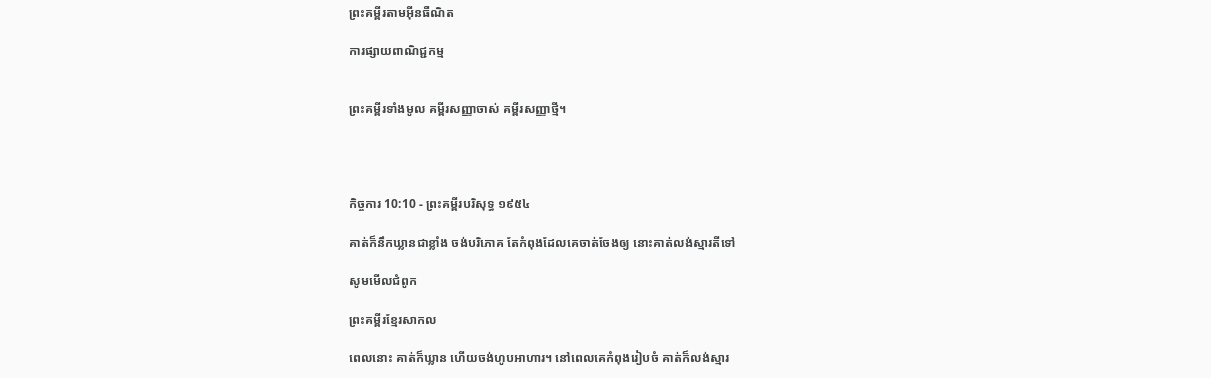ព្រះគម្ពីរតាមអ៊ីនធឺណិត

ការផ្សាយពាណិជ្ជកម្ម


ព្រះគម្ពីរទាំងមូល គម្ពីរសញ្ញាចាស់ គម្ពីរសញ្ញាថ្មី។




កិច្ចការ 10:10 - ព្រះគម្ពីរបរិសុទ្ធ ១៩៥៤

គាត់ក៏នឹកឃ្លានជាខ្លាំង ចង់បរិភោគ តែកំពុងដែលគេចាត់‌ចែងឲ្យ នោះគាត់លង់ស្មារតីទៅ

សូមមើលជំពូក

ព្រះគម្ពីរខ្មែរសាកល

ពេលនោះ គាត់ក៏ឃ្លាន ហើយចង់ហូបអាហារ។ នៅពេលគេកំពុងរៀបចំ គាត់ក៏លង់ស្មារ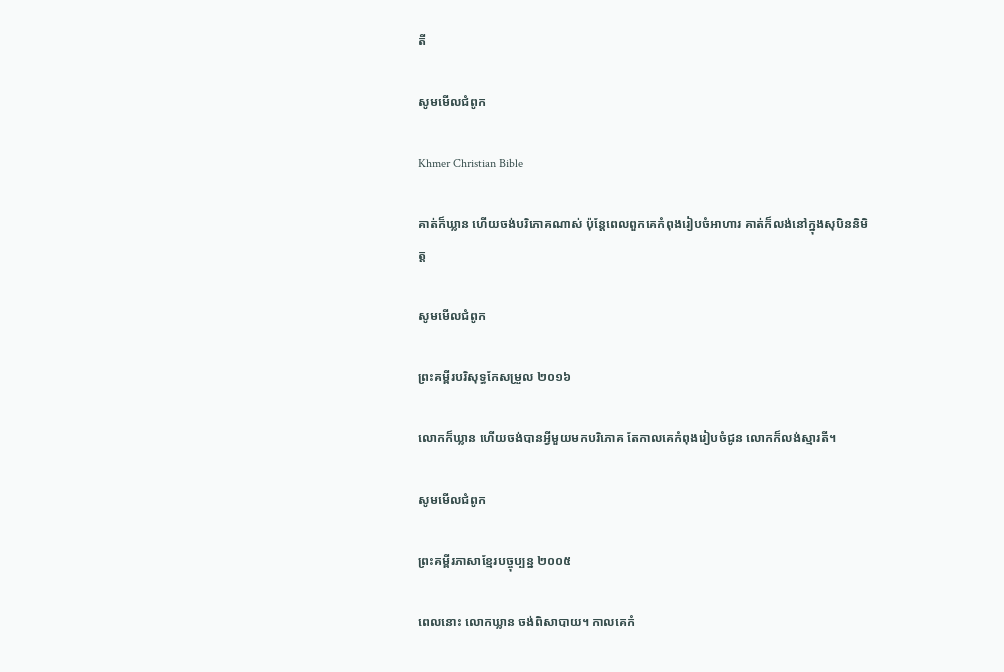តី

សូមមើលជំពូក

Khmer Christian Bible

គាត់ក៏ឃ្លាន ហើយចង់បរិភោគណាស់ ប៉ុន្ដែពេលពួកគេកំពុងរៀបចំអាហារ គាត់ក៏លង់នៅក្នុងសុបិននិមិត្ដ

សូមមើលជំពូក

ព្រះគម្ពីរបរិសុទ្ធកែសម្រួល ២០១៦

លោកក៏ឃ្លាន ហើយចង់បានអ្វីមួយមកបរិ‌ភោគ តែកាលគេកំពុងរៀបចំជូន លោកក៏លង់ស្មារតី។

សូមមើលជំពូក

ព្រះគម្ពីរភាសាខ្មែរបច្ចុប្បន្ន ២០០៥

ពេលនោះ លោកឃ្លាន ចង់ពិសាបាយ។ កាលគេកំ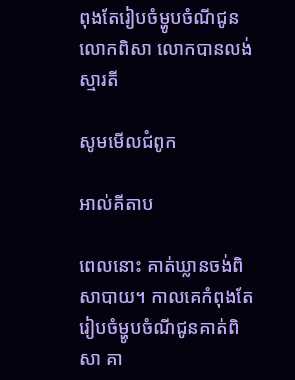ពុងតែរៀបចំម្ហូបចំណីជូនលោកពិសា លោកបានលង់ស្មារតី

សូមមើលជំពូក

អាល់គីតាប

ពេលនោះ គាត់ឃ្លានចង់ពិសាបាយ។ កាលគេកំពុងតែរៀប‌ចំម្ហូបចំណីជូនគាត់ពិសា គា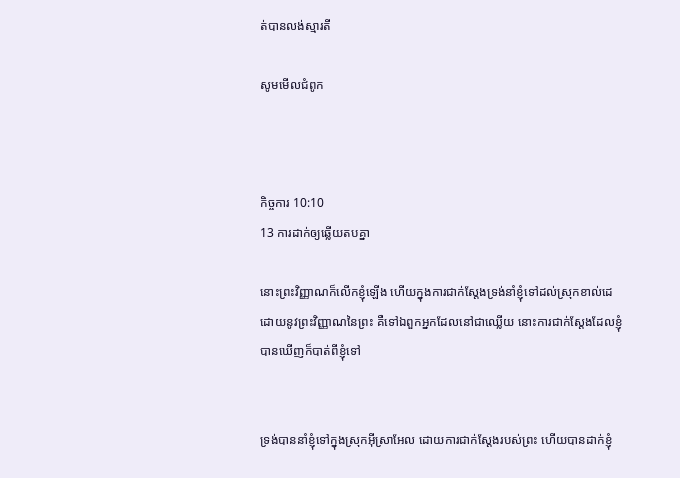ត់បានលង់ស្មារតី

សូមមើលជំពូក



កិច្ចការ 10:10
13 ការដាក់ឲ្យឆ្លើយតបគ្នា

នោះព្រះ‌វិញ្ញាណក៏លើកខ្ញុំឡើង ហើយក្នុងការជាក់‌ស្តែងទ្រង់នាំខ្ញុំទៅដល់ស្រុកខាល់ដេ ដោយនូវព្រះ‌វិញ្ញាណនៃព្រះ គឺទៅឯពួកអ្នកដែលនៅជាឈ្លើយ នោះការជាក់‌ស្តែងដែលខ្ញុំបានឃើញក៏បាត់ពីខ្ញុំទៅ


ទ្រង់បាននាំខ្ញុំទៅក្នុងស្រុកអ៊ីស្រាអែល ដោយការជាក់‌ស្តែងរបស់ព្រះ ហើយបានដាក់ខ្ញុំ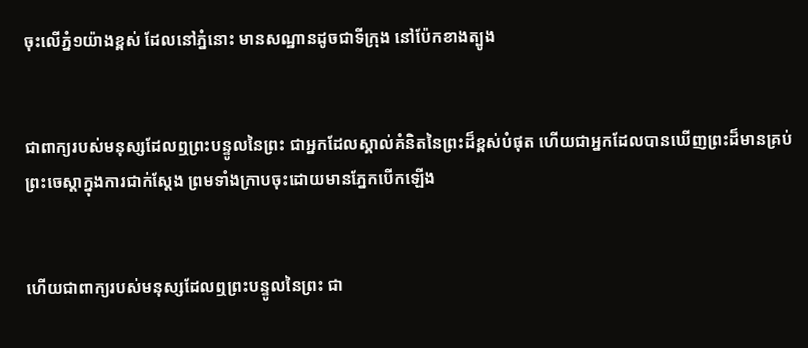ចុះលើភ្នំ១យ៉ាងខ្ពស់ ដែលនៅភ្នំនោះ មានសណ្ឋានដូចជាទីក្រុង នៅប៉ែកខាងត្បូង


ជាពាក្យរបស់មនុស្សដែលឮព្រះ‌បន្ទូលនៃព្រះ ជាអ្នកដែលស្គាល់គំនិតនៃព្រះដ៏ខ្ពស់បំផុត ហើយជាអ្នកដែលបានឃើញព្រះដ៏មានគ្រប់ព្រះ‌ចេស្តាក្នុងការជាក់‌ស្តែង ព្រមទាំងក្រាបចុះដោយមានភ្នែកបើកឡើង


ហើយជាពាក្យរបស់មនុស្សដែលឮព្រះ‌បន្ទូលនៃព្រះ ជា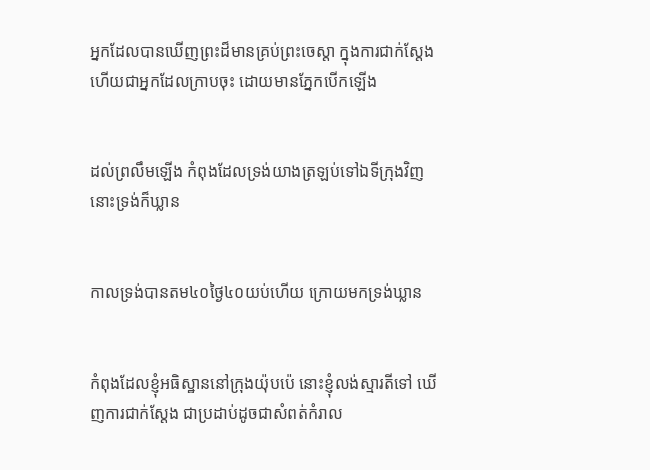អ្នកដែលបានឃើញព្រះដ៏មានគ្រប់ព្រះ‌ចេស្តា ក្នុងការជាក់‌ស្តែង ហើយជាអ្នកដែលក្រាបចុះ ដោយមានភ្នែកបើកឡើង


ដល់ព្រលឹមឡើង កំពុងដែលទ្រង់យាងត្រឡប់ទៅឯទីក្រុងវិញ នោះទ្រង់ក៏ឃ្លាន


កាលទ្រង់បានតម៤០ថ្ងៃ៤០យប់ហើយ ក្រោយមកទ្រង់ឃ្លាន


កំពុងដែលខ្ញុំអធិស្ឋាននៅក្រុងយ៉ុបប៉េ នោះខ្ញុំលង់ស្មារតីទៅ ឃើញការជាក់ស្តែង ជាប្រដាប់ដូចជាសំពត់កំរាល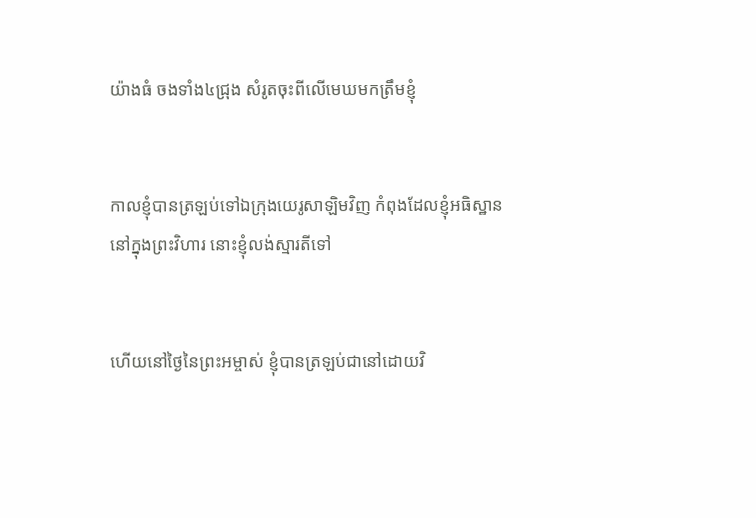យ៉ាងធំ ចងទាំង៤ជ្រុង សំរូតចុះពីលើមេឃមកត្រឹមខ្ញុំ


កាលខ្ញុំបានត្រឡប់ទៅឯក្រុងយេរូ‌សាឡិមវិញ កំពុងដែលខ្ញុំអធិស្ឋាននៅក្នុងព្រះ‌វិហារ នោះខ្ញុំលង់ស្មារតីទៅ


ហើយនៅថ្ងៃនៃព្រះ‌អម្ចាស់ ខ្ញុំបានត្រឡប់ជានៅដោយវិ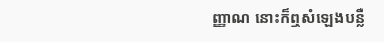ញ្ញាណ នោះក៏ឮសំឡេងបន្លឺ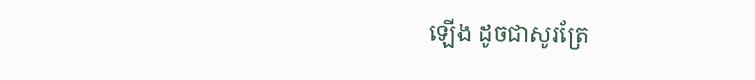ឡើង ដូចជាសូរត្រែ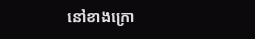នៅខាងក្រោ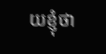យខ្ញុំថា